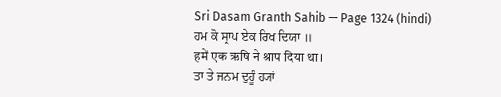Sri Dasam Granth Sahib — Page 1324 (hindi)
ਹਮ ਕੋ ਸ੍ਰਾਪ ਏਕ ਰਿਖ ਦਿਯਾ ॥
हमें एक ऋषि ने श्राप दिया था।
ਤਾ ਤੇ ਜਨਮ ਦੁਹੂੰ ਹ੍ਯਾਂ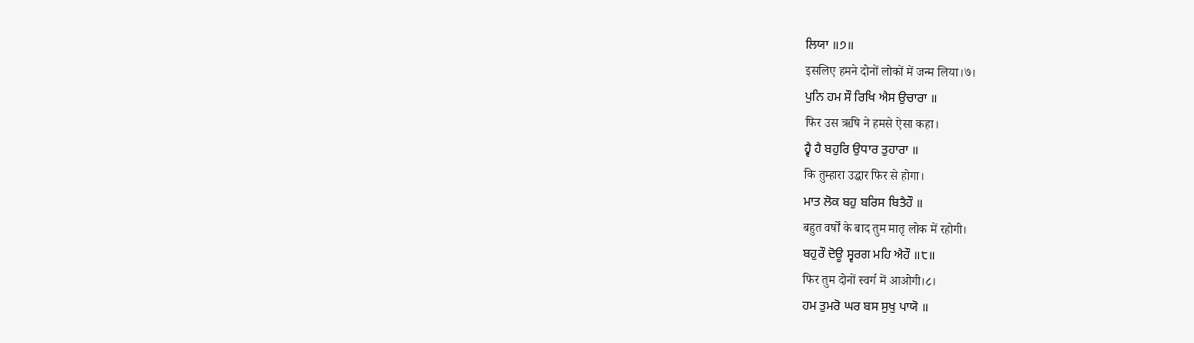ਲਿਯਾ ॥੭॥
इसलिए हमने दोनों लोकों में जन्म लिया।७।
ਪੁਨਿ ਹਮ ਸੌ ਰਿਖਿ ਐਸ ਉਚਾਰਾ ॥
फिर उस ऋषि ने हमसे ऐसा कहा।
ਹ੍ਵੈ ਹੈ ਬਹੁਰਿ ਉਧਾਰ ਤੁਹਾਰਾ ॥
कि तुम्हारा उद्धार फिर से होगा।
ਮਾਤ ਲੋਕ ਬਹੁ ਬਰਿਸ ਬਿਤੈਹੌ ॥
बहुत वर्षों के बाद तुम मातृ लोक में रहोगी।
ਬਹੁਰੌ ਦੋਊ ਸ੍ਵਰਗ ਮਹਿ ਐਹੌ ॥੮॥
फिर तुम दोनों स्वर्ग में आओगी।८।
ਹਮ ਤੁਮਰੋ ਘਰ ਬਸ ਸੁਖੁ ਪਾਯੋ ॥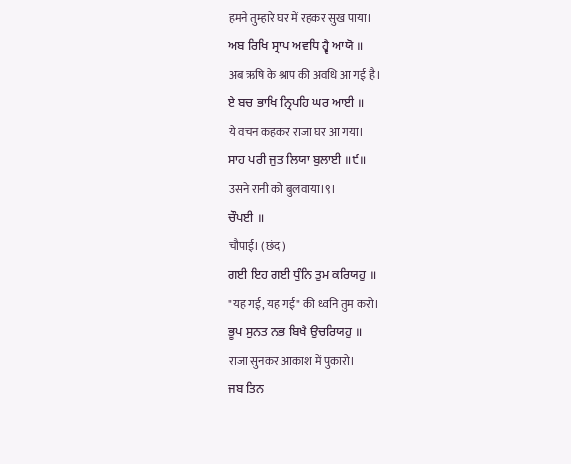हमने तुम्हारे घर में रहकर सुख पाया।
ਅਬ ਰਿਖਿ ਸ੍ਰਾਪ ਅਵਧਿ ਹ੍ਵੈ ਆਯੋ ॥
अब ऋषि के श्राप की अवधि आ गई है।
ਏ ਬਚ ਭਾਖਿ ਨ੍ਰਿਪਹਿ ਘਰ ਆਈ ॥
ये वचन कहकर राजा घर आ गया।
ਸਾਹ ਪਰੀ ਜੁਤ ਲਿਯਾ ਬੁਲਾਈ ॥੯॥
उसने रानी को बुलवाया।९।
ਚੌਪਈ ॥
चौपाई। (छंद)
ਗਈ ਇਹ ਗਈ ਧੁੰਨਿ ਤੁਮ ਕਰਿਯਹੁ ॥
"यह गई, यह गई" की ध्वनि तुम करो।
ਭੂਪ ਸੁਨਤ ਨਭ ਬਿਖੈ ਉਚਰਿਯਹੁ ॥
राजा सुनकर आकाश में पुकारो।
ਜਬ ਤਿਨ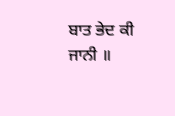ਬਾਤ ਭੇਦ ਕੀ ਜਾਨੀ ॥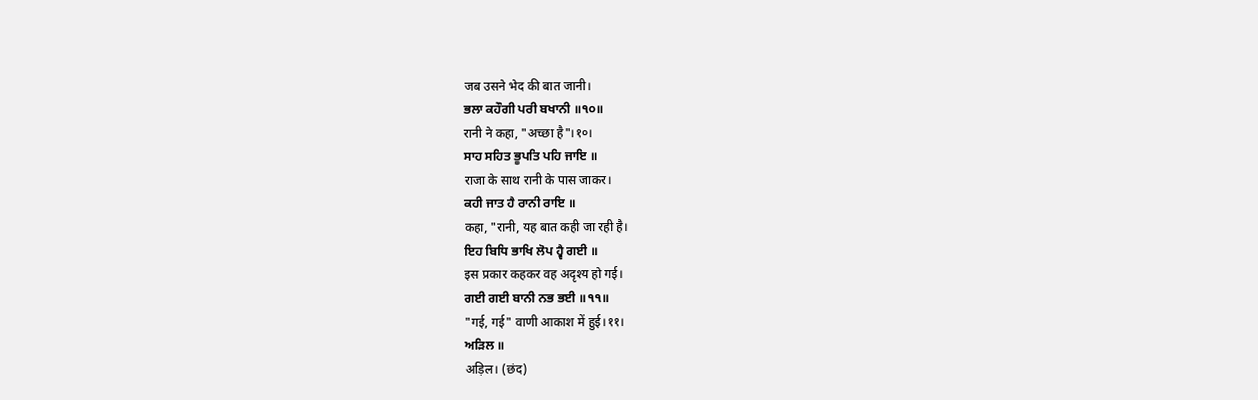जब उसने भेद की बात जानी।
ਭਲਾ ਕਹੌਗੀ ਪਰੀ ਬਖਾਨੀ ॥੧੦॥
रानी ने कहा, "अच्छा है"।१०।
ਸਾਹ ਸਹਿਤ ਭੂਪਤਿ ਪਹਿ ਜਾਇ ॥
राजा के साथ रानी के पास जाकर।
ਕਹੀ ਜਾਤ ਹੈ ਰਾਨੀ ਰਾਇ ॥
कहा, "रानी, यह बात कही जा रही है।
ਇਹ ਬਿਧਿ ਭਾਖਿ ਲੋਪ ਹ੍ਵੈ ਗਈ ॥
इस प्रकार कहकर वह अदृश्य हो गई।
ਗਈ ਗਈ ਬਾਨੀ ਨਭ ਭਈ ॥੧੧॥
"गई, गई" वाणी आकाश में हुई।११।
ਅੜਿਲ ॥
अड़िल। (छंद)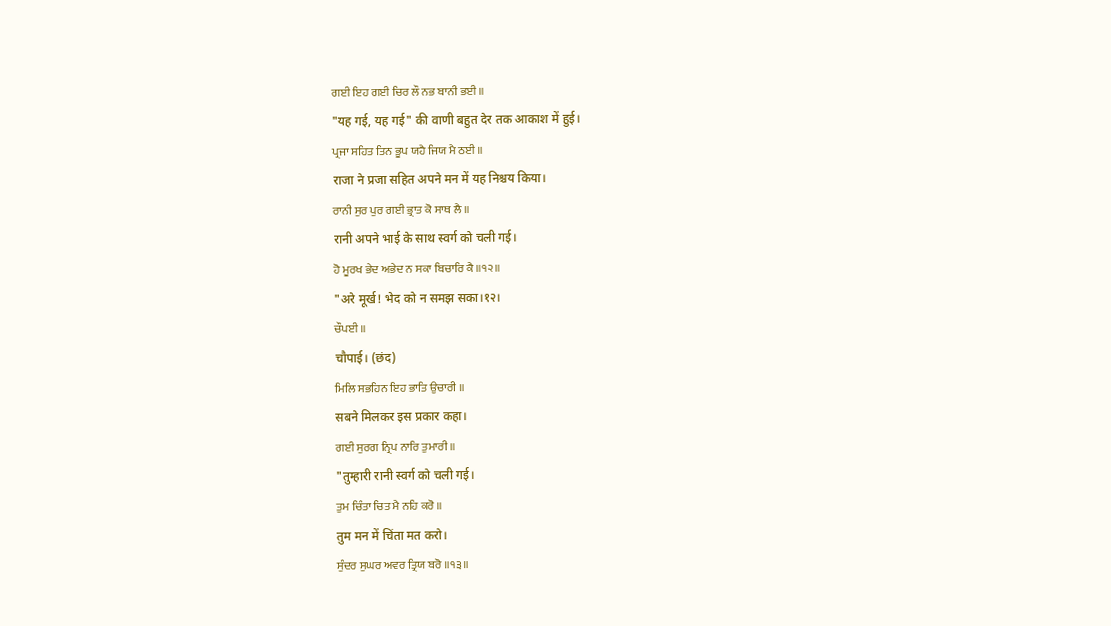ਗਈ ਇਹ ਗਈ ਚਿਰ ਲੌ ਨਭ ਬਾਨੀ ਭਈ ॥
"यह गई, यह गई" की वाणी बहुत देर तक आकाश में हुई।
ਪ੍ਰਜਾ ਸਹਿਤ ਤਿਨ ਭੂਪ ਯਹੈ ਜਿਯ ਮੈ ਠਈ ॥
राजा ने प्रजा सहित अपने मन में यह निश्चय किया।
ਰਾਨੀ ਸੁਰ ਪੁਰ ਗਈ ਭ੍ਰਾਤ ਕੋ ਸਾਥ ਲੈ ॥
रानी अपने भाई के साथ स्वर्ग को चली गई।
ਹੋ ਮੂਰਖ ਭੇਦ ਅਭੇਦ ਨ ਸਕਾ ਬਿਚਾਰਿ ਕੈ ॥੧੨॥
"अरे मूर्ख! भेद को न समझ सका।१२।
ਚੌਪਈ ॥
चौपाई। (छंद)
ਮਿਲਿ ਸਭਹਿਨ ਇਹ ਭਾਤਿ ਉਚਾਰੀ ॥
सबने मिलकर इस प्रकार कहा।
ਗਈ ਸੁਰਗ ਨ੍ਰਿਪ ਨਾਰਿ ਤੁਮਾਰੀ ॥
"तुम्हारी रानी स्वर्ग को चली गई।
ਤੁਮ ਚਿੰਤਾ ਚਿਤ ਮੈ ਨਹਿ ਕਰੋ ॥
तुम मन में चिंता मत करो।
ਸੁੰਦਰ ਸੁਘਰ ਅਵਰ ਤ੍ਰਿਯ ਬਰੋ ॥੧੩॥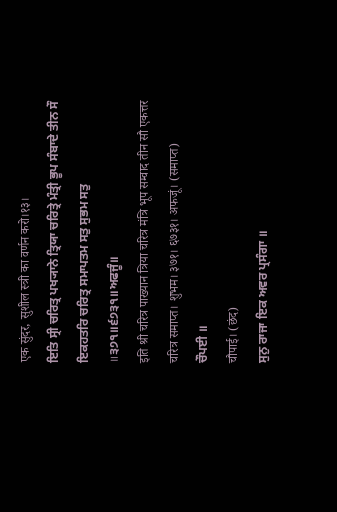एक सुंदर, सुशील स्त्री का वर्णन करो।१३।
ਇਤਿ ਸ੍ਰੀ ਚਰਿਤ੍ਰ ਪਖ੍ਯਾਨੇ ਤ੍ਰਿਯਾ ਚਰਿਤ੍ਰੇ ਮੰਤ੍ਰੀ ਭੂਪ ਸੰਬਾਦੇ ਤੀਨ ਸੌ ਇਕਹਤਰਿ ਚਰਿਤ੍ਰ ਸਮਾਪਤਮ ਸਤੁ ਸੁਭਮ ਸਤੁ ॥੩੭੧॥੬੭੩੧॥ਅਫਜੂੰ॥
इति श्री चरित्र पाख्यान त्रिया चरित्र मंत्रि भूप सम्वाद तीन सौ एकत्तर चरित्र समाप्त। शुभम। ३७१। ६७३१। अफजूं। (समाप्त)
ਚੌਪਈ ॥
चौपाई। (छंद)
ਸੁਨੁ ਰਾਜਾ ਇਕ ਅਵਰ ਪ੍ਰਸੰਗਾ ॥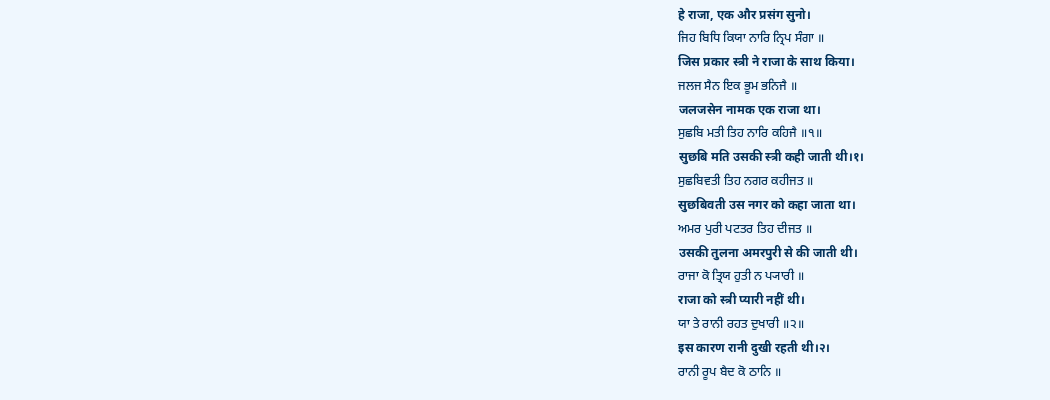हे राजा, एक और प्रसंग सुनो।
ਜਿਹ ਬਿਧਿ ਕਿਯਾ ਨਾਰਿ ਨ੍ਰਿਪ ਸੰਗਾ ॥
जिस प्रकार स्त्री ने राजा के साथ किया।
ਜਲਜ ਸੈਨ ਇਕ ਭੂਮ ਭਨਿਜੈ ॥
जलजसेन नामक एक राजा था।
ਸੁਛਬਿ ਮਤੀ ਤਿਹ ਨਾਰਿ ਕਹਿਜੈ ॥੧॥
सुछबि मति उसकी स्त्री कही जाती थी।१।
ਸੁਛਬਿਵਤੀ ਤਿਹ ਨਗਰ ਕਹੀਜਤ ॥
सुछबिवती उस नगर को कहा जाता था।
ਅਮਰ ਪੁਰੀ ਪਟਤਰ ਤਿਹ ਦੀਜਤ ॥
उसकी तुलना अमरपुरी से की जाती थी।
ਰਾਜਾ ਕੋ ਤ੍ਰਿਯ ਹੁਤੀ ਨ ਪ੍ਯਾਰੀ ॥
राजा को स्त्री प्यारी नहीं थी।
ਯਾ ਤੇ ਰਾਨੀ ਰਹਤ ਦੁਖਾਰੀ ॥੨॥
इस कारण रानी दुखी रहती थी।२।
ਰਾਨੀ ਰੂਪ ਬੈਦ ਕੋ ਠਾਨਿ ॥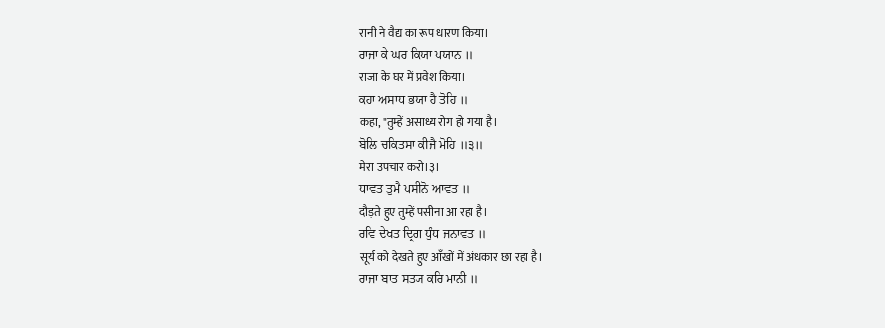रानी ने वैद्य का रूप धारण किया।
ਰਾਜਾ ਕੇ ਘਰ ਕਿਯਾ ਪਯਾਨ ॥
राजा के घर में प्रवेश किया।
ਕਹਾ ਅਸਾਧ ਭਯਾ ਹੈ ਤੋਹਿ ॥
कहा, "तुम्हें असाध्य रोग हो गया है।
ਬੋਲਿ ਚਕਿਤਸਾ ਕੀਜੈ ਮੋਹਿ ॥੩॥
मेरा उपचार करो।३।
ਧਾਵਤ ਤੁਮੈ ਪਸੀਨੋ ਆਵਤ ॥
दौड़ते हुए तुम्हें पसीना आ रहा है।
ਰਵਿ ਦੇਖਤ ਦ੍ਰਿਗ ਧੁੰਧ ਜਨਾਵਤ ॥
सूर्य को देखते हुए आँखों में अंधकार छा रहा है।
ਰਾਜਾ ਬਾਤ ਸਤ੍ਯ ਕਰਿ ਮਾਨੀ ॥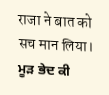राजा ने बात को सच मान लिया।
ਮੂੜ ਭੇਦ ਕੀ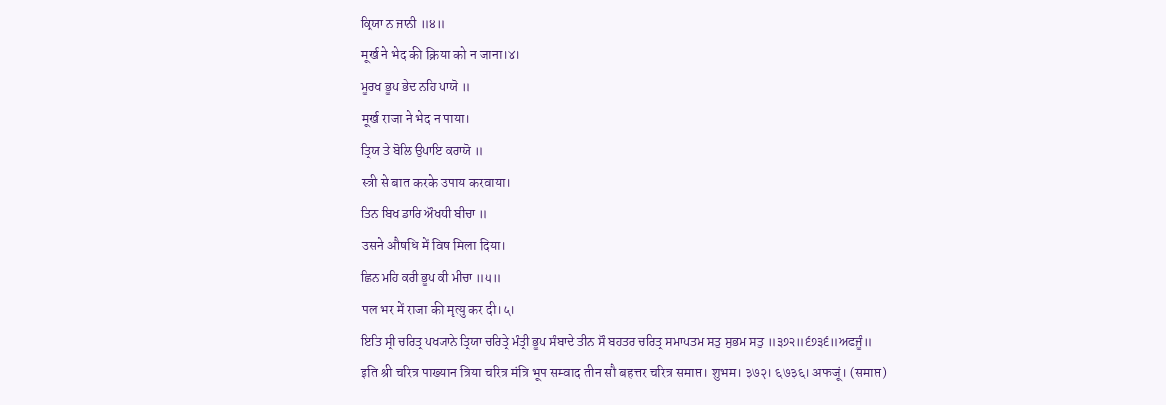ਕ੍ਰਿਯਾ ਨ ਜਾਨੀ ॥੪॥
मूर्ख ने भेद की क्रिया को न जाना।४।
ਮੂਰਖ ਭੂਪ ਭੇਦ ਨਹਿ ਪਾਯੋ ॥
मूर्ख राजा ने भेद न पाया।
ਤ੍ਰਿਯ ਤੇ ਬੋਲਿ ਉਪਾਇ ਕਰਾਯੋ ॥
स्त्री से बात करके उपाय करवाया।
ਤਿਨ ਬਿਖ ਡਾਰਿ ਔਖਧੀ ਬੀਚਾ ॥
उसने औषधि में विष मिला दिया।
ਛਿਨ ਮਹਿ ਕਰੀ ਭੂਪ ਕੀ ਮੀਚਾ ॥੫॥
पल भर में राजा की मृत्यु कर दी।५।
ਇਤਿ ਸ੍ਰੀ ਚਰਿਤ੍ਰ ਪਖ੍ਯਾਨੇ ਤ੍ਰਿਯਾ ਚਰਿਤ੍ਰੇ ਮੰਤ੍ਰੀ ਭੂਪ ਸੰਬਾਦੇ ਤੀਨ ਸੌ ਬਹਤਰ ਚਰਿਤ੍ਰ ਸਮਾਪਤਮ ਸਤੁ ਸੁਭਮ ਸਤੁ ॥੩੭੨॥੬੭੩੬॥ਅਫਜੂੰ॥
इति श्री चरित्र पाख्यान त्रिया चरित्र मंत्रि भूप सम्वाद तीन सौ बहत्तर चरित्र समाप्त। शुभम। ३७२। ६७३६। अफजूं। (समाप्त)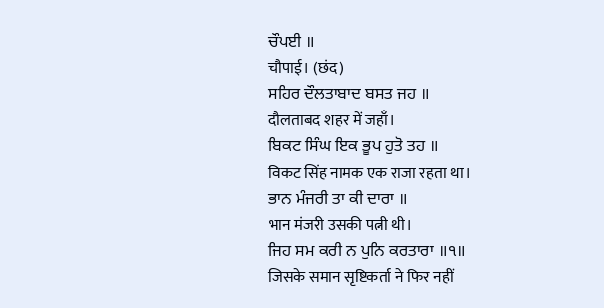ਚੌਪਈ ॥
चौपाई। (छंद)
ਸਹਿਰ ਦੌਲਤਾਬਾਦ ਬਸਤ ਜਹ ॥
दौलताबद शहर में जहाँ।
ਬਿਕਟ ਸਿੰਘ ਇਕ ਭੂਪ ਹੁਤੋ ਤਹ ॥
विकट सिंह नामक एक राजा रहता था।
ਭਾਨ ਮੰਜਰੀ ਤਾ ਕੀ ਦਾਰਾ ॥
भान मंजरी उसकी पत्नी थी।
ਜਿਹ ਸਮ ਕਰੀ ਨ ਪੁਨਿ ਕਰਤਾਰਾ ॥੧॥
जिसके समान सृष्टिकर्ता ने फिर नहीं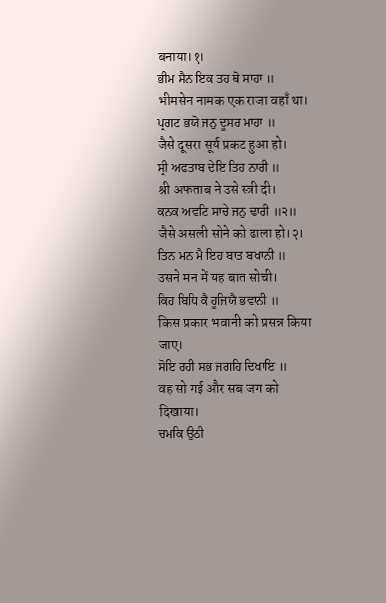बनाया।१।
ਭੀਮ ਸੈਨ ਇਕ ਤਹ ਥੋ ਸਾਹਾ ॥
भीमसेन नामक एक राजा वहाँ था।
ਪ੍ਰਗਟ ਭਯੋ ਜਨੁ ਦੂਸਰ ਮਾਹਾ ॥
जैसे दूसरा सूर्य प्रकट हुआ हो।
ਸ੍ਰੀ ਅਫਤਾਬ ਦੇਇ ਤਿਹ ਨਾਰੀ ॥
श्री अफताब ने उसे स्त्री दी।
ਕਨਕ ਅਵਟਿ ਸਾਚੇ ਜਨੁ ਢਾਰੀ ॥੨॥
जैसे असली सोने को ढाला हो।२।
ਤਿਨ ਮਨ ਮੈ ਇਹ ਬਾਤ ਬਖਾਨੀ ॥
उसने मन में यह बात सोची।
ਕਿਹ ਬਿਧਿ ਕੈ ਹੂਜਿਯੈ ਭਵਾਨੀ ॥
किस प्रकार भवानी को प्रसन्न किया जाए।
ਸੋਇ ਰਹੀ ਸਭ ਜਗਹਿ ਦਿਖਾਇ ॥
वह सो गई और सब जग को दिखाया।
ਚਮਕਿ ਉਠੀ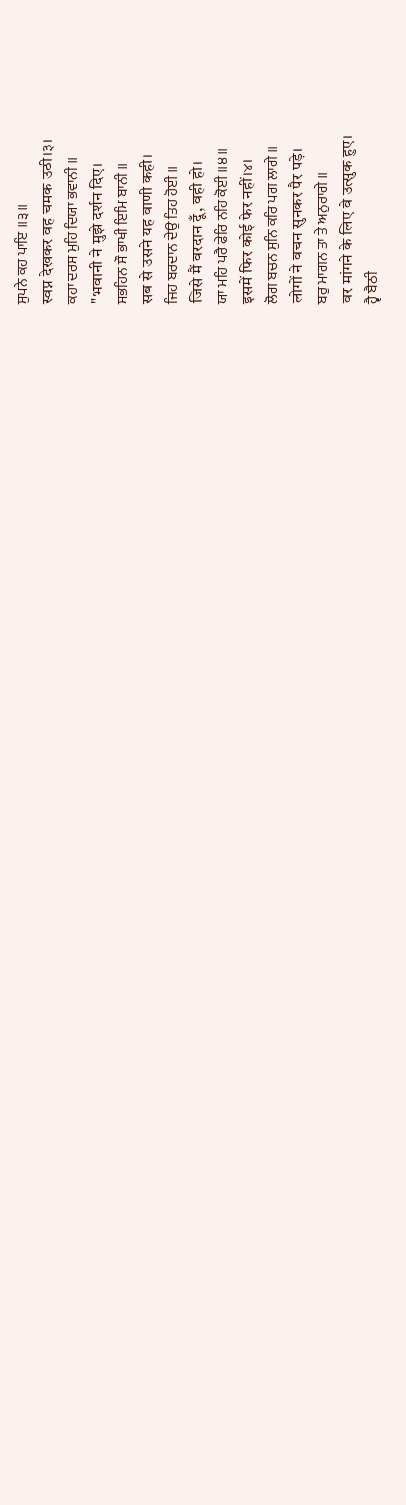ਸੁਪਨੇ ਕਹ ਪਾਇ ॥੩॥
स्वप्न देखकर वह चमक उठी।३।
ਕਹਾ ਦਰਸ ਮੁਹਿ ਦਿਯਾ ਭਵਾਨੀ ॥
"भवानी ने मुझे दर्शन दिए।
ਸਭਹਿਨ ਸੌ ਭਾਖੀ ਇਮਿ ਬਾਨੀ ॥
सब से उसने यह वाणी कही।
ਜਿਹ ਬਰਦਾਨ ਦੇਉ ਤਿਹ ਹੋਈ ॥
जिसे मैं वरदान दूँ, वही हो।
ਯਾ ਮਹਿ ਪਰੈ ਫੇਰਿ ਨਹਿ ਕੋਈ ॥੪॥
इसमें फिर कोई फेर नहीं।४।
ਲੋਗ ਬਚਨ ਸੁਨਿ ਕਰਿ ਪਗ ਲਾਗੇ ॥
लोगों ने वचन सुनकर पैर पड़े।
ਬਰੁ ਮਾਗਨ ਤਾ ਤੇ ਅਨੁਰਾਗੇ ॥
वर मांगने के लिए वे उत्सुक हुए।
ਹ੍ਵੈ ਬੈਠੀ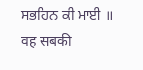ਸਭਹਿਨ ਕੀ ਮਾਈ ॥
वह सबकी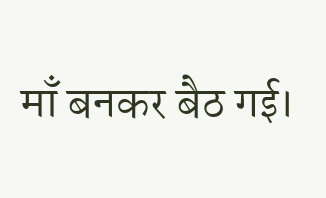माँ बनकर बैठ गई।